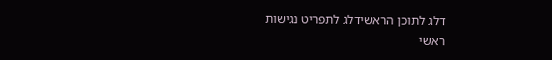דלג לתוכן הראשידלג לתפריט נגישות
ראשי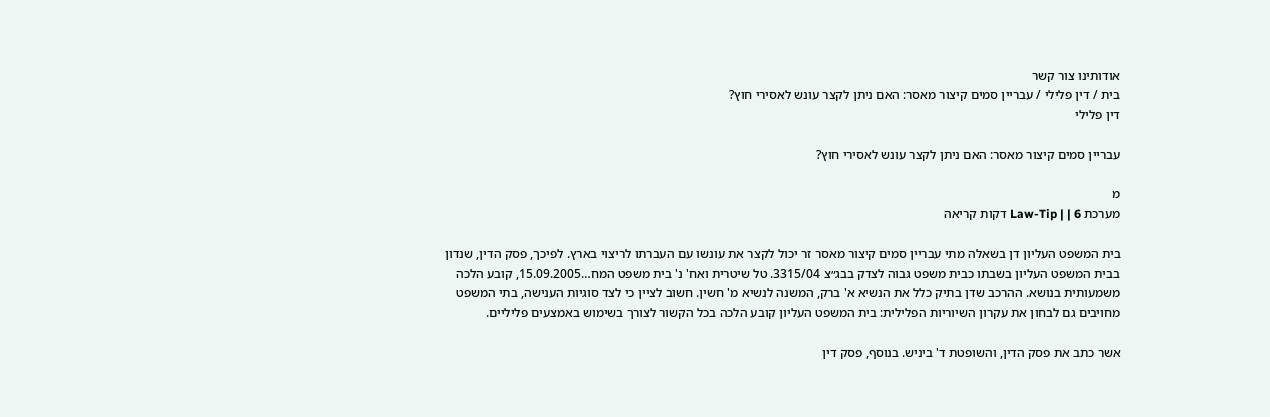אודותינו צור קשר
בית / דין פלילי / עבריין סמים קיצור מאסר: האם ניתן לקצר עונש לאסירי חוץ?
דין פלילי

עבריין סמים קיצור מאסר: האם ניתן לקצר עונש לאסירי חוץ?

מ
מערכת Law-Tip | | 6 דקות קריאה

בית המשפט העליון דן בשאלה מתי עבריין סמים קיצור מאסר זר יכול לקצר את עונשו עם העברתו לריצוי בארץ. לפיכך, פסק הדין, שנדון בבית המשפט העליון בשבתו כבית משפט גבוה לצדק בבג״צ 3315/04. טל שיטרית ואח' נ' בית משפט המח…15.09.2005, קובע הלכה משמעותית בנושא. ההרכב שדן בתיק כלל את הנשיא א' ברק, המשנה לנשיא מ' חשין. חשוב לציין כי לצד סוגיות הענישה, בתי המשפט מחויבים גם לבחון את עקרון השיוריות הפלילית: בית המשפט העליון קובע הלכה בכל הקשור לצורך בשימוש באמצעים פליליים.

אשר כתב את פסק הדין, והשופטת ד' ביניש. בנוסף, פסק דין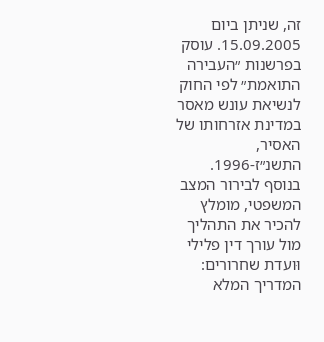זה, שניתן ביום 15.09.2005. עוסק בפרשנות ״העבירה התואמת״ לפי החוק לנשיאת עונש מאסר במדינת אזרחותו של האסיר, התשנ״ז-1996. בנוסף לבירור המצב המשפטי, מומלץ להכיר את התהליך מול עורך דין פלילי וּועדת שחרורים: המדריך המלא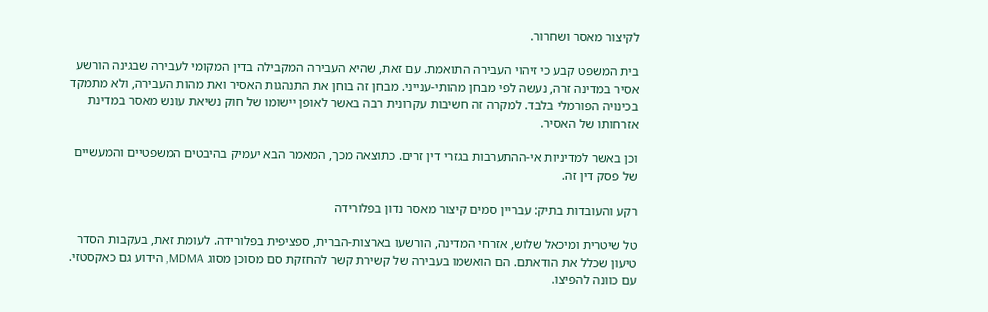לקיצור מאסר ושחרור.

בית המשפט קבע כי זיהוי העבירה התואמת. עם זאת, שהיא העבירה המקבילה בדין המקומי לעבירה שבגינה הורשע אסיר במדינה זרה, נעשה לפי מבחן מהותי-ענייני. מבחן זה בוחן את התנהגות האסיר ואת מהות העבירה, ולא מתמקד בכינויה הפורמלי בלבד. למקרה זה חשיבות עקרונית רבה באשר לאופן יישומו של חוק נשיאת עונש מאסר במדינת אזרחותו של האסיר.

וכן באשר למדיניות אי-ההתערבות בגזרי דין זרים. כתוצאה מכך, המאמר הבא יעמיק בהיבטים המשפטיים והמעשיים של פסק דין זה.

רקע והעובדות בתיק: עבריין סמים קיצור מאסר נדון בפלורידה

טל שיטרית ומיכאל שלוש, אזרחי המדינה, הורשעו בארצות-הברית, ספציפית בפלורידה. לעומת זאת, בעקבות הסדר טיעון שכלל את הודאתם. הם הואשמו בעבירה של קשירת קשר להחזקת סם מסוכן מסוג MDMA, הידוע גם כאקסטזי. עם כוונה להפיצו.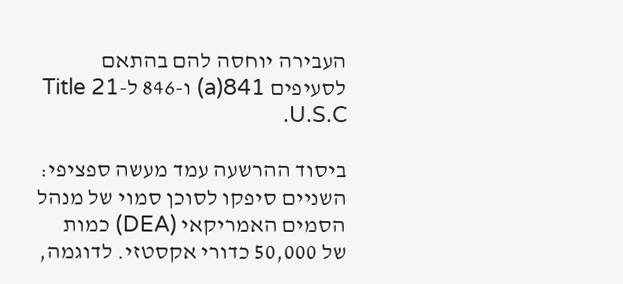העבירה יוחסה להם בהתאם לסעיפים 841(a) ו-846 ל-Title 21 U.S.C.

ביסוד ההרשעה עמד מעשה ספציפי: השניים סיפקו לסוכן סמוי של מנהל הסמים האמריקאי (DEA) כמות של 50,000 כדורי אקסטזי. לדוגמה,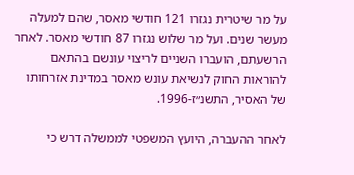על מר שיטרית נגזרו 121 חודשי מאסר, שהם למעלה מעשר שנים. ועל מר שלוש נגזרו 87 חודשי מאסר. לאחר הרשעתם, הועברו השניים לריצוי עונשם בהתאם להוראות החוק לנשיאת עונש מאסר במדינת אזרחותו של האסיר, התשנ״ז-1996.

לאחר ההעברה, היועץ המשפטי לממשלה דרש כי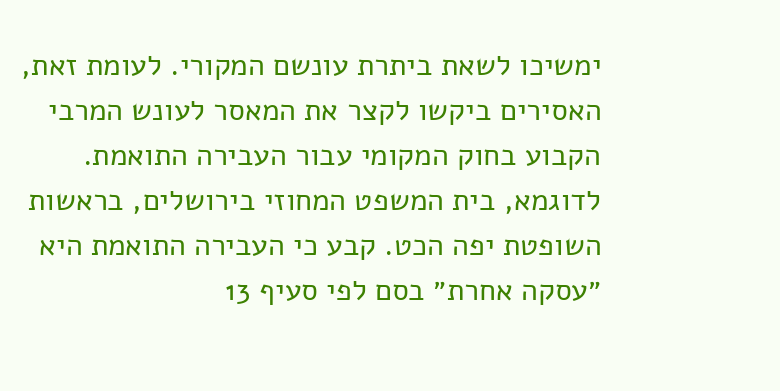ימשיכו לשאת ביתרת עונשם המקורי. לעומת זאת, האסירים ביקשו לקצר את המאסר לעונש המרבי הקבוע בחוק המקומי עבור העבירה התואמת. לדוגמא, בית המשפט המחוזי בירושלים, בראשות השופטת יפה הכט. קבע כי העבירה התואמת היא ״עסקה אחרת״ בסם לפי סעיף 13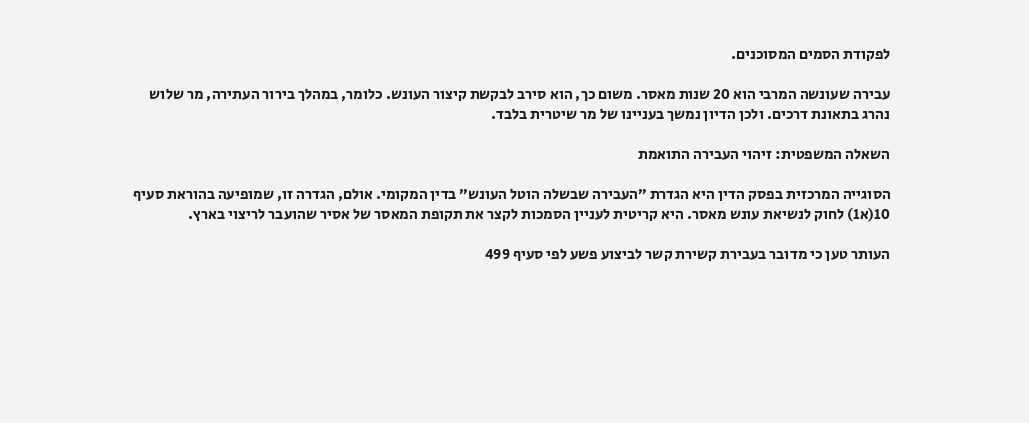לפקודת הסמים המסוכנים.

עבירה שעונשה המרבי הוא 20 שנות מאסר. משום כך, הוא סירב לבקשת קיצור העונש. כלומר, במהלך בירור העתירה, מר שלוש נהרג בתאונת דרכים. ולכן הדיון נמשך בעניינו של מר שיטרית בלבד.

השאלה המשפטית: זיהוי העבירה התואמת

הסוגייה המרכזית בפסק הדין היא הגדרת ״העבירה שבשלה הוטל העונש״ בדין המקומי. אולם, הגדרה זו, שמופיעה בהוראת סעיף 10(א1) לחוק לנשיאת עונש מאסר. היא קריטית לעניין הסמכות לקצר את תקופת המאסר של אסיר שהועבר לריצוי בארץ.

העותר טען כי מדובר בעבירת קשירת קשר לביצוע פשע לפי סעיף 499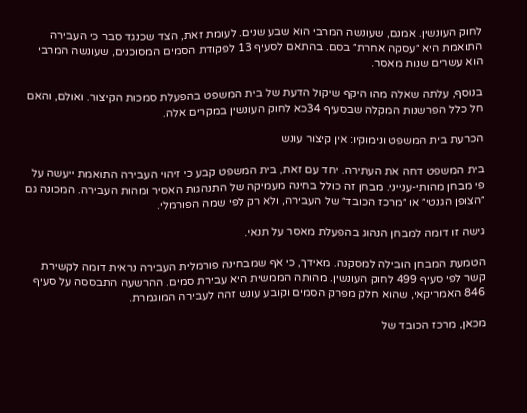לחוק העונשין. אמנם, שעונשה המרבי הוא שבע שנים. לעומת זאת, הצד שכנגד סבר כי העבירה התואמת היא ״עסקה אחרת״ בסם. בהתאם לסעיף 13 לפקודת הסמים המסוכנים, שעונשה המרבי הוא עשרים שנות מאסר.

בנוסף, עלתה שאלה מהו היקף שיקול הדעת של בית המשפט בהפעלת סמכות הקיצור. ואולם, והאם חל כלל הפרשנות המקלה שבסעיף 34כא לחוק העונשין במקרים אלה.

הכרעת בית המשפט ונימוקיו: אין קיצור עונש

בית המשפט דחה את העתירה. יחד עם זאת, בית המשפט קבע כי זיהוי העבירה התואמת ייעשה על פי מבחן מהותי-ענייני. מבחן זה כולל בחינה מעמיקה של התנהגות האסיר ומהות העבירה. המכונה גם ״הצופן הגנטי״ או ״מרכז הכובד״ של העבירה, ולא רק לפי שמה הפורמלי.

גישה זו דומה למבחן הנהוג בהפעלת מאסר על תנאי.

הטמעת המבחן הובילה למסקנה. מאידך, כי אף שמבחינה פורמלית העבירה נראית דומה לקשירת קשר לפי סעיף 499 לחוק העונשין. מהותה הממשית היא עבירת סמים. ההרשעה התבססה על סעיף 846 האמריקאי, שהוא חלק מפרק הסמים וקובע עונש זהה לעבירה המוגמרת.

מכאן, מרכז הכובד של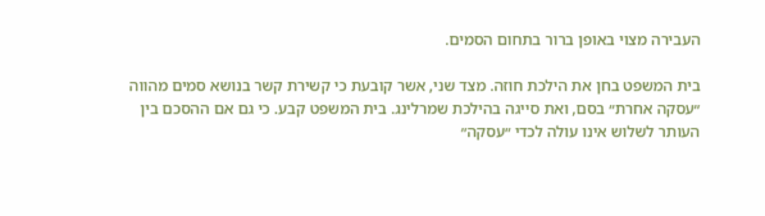העבירה מצוי באופן ברור בתחום הסמים.

בית המשפט בחן את הילכת חוזה. מצד שני, אשר קובעת כי קשירת קשר בנושא סמים מהווה ״עסקה אחרת״ בסם, ואת סייגה בהילכת שמרלינג. בית המשפט קבע. כי גם אם ההסכם בין העותר לשלוש אינו עולה לכדי ״עסקה״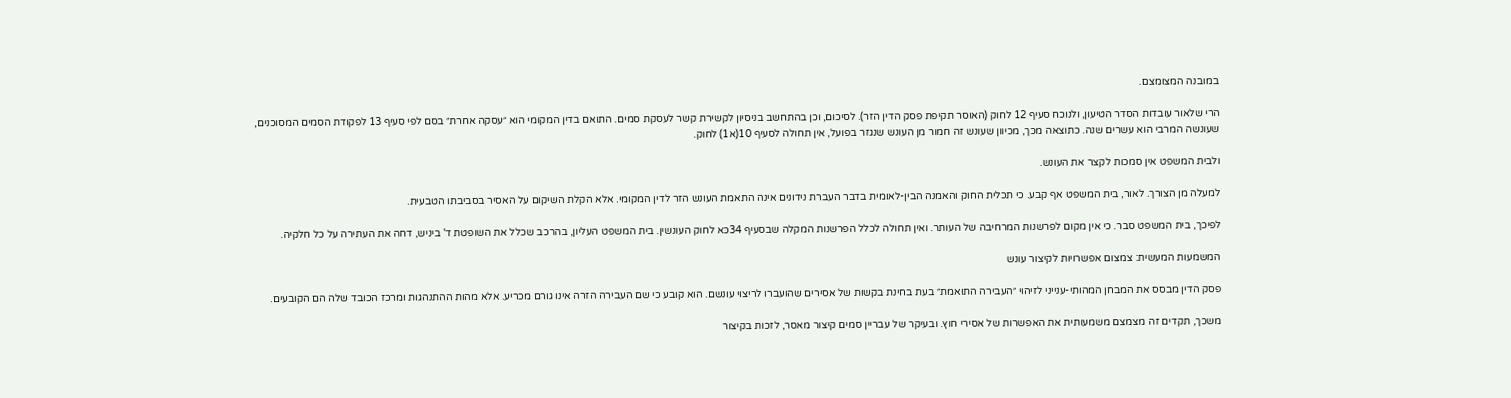במובנה המצומצם.

הרי שלאור עובדות הסדר הטיעון, ולנוכח סעיף 12 לחוק (האוסר תקיפת פסק הדין הזר). לסיכום, וכן בהתחשב בניסיון לקשירת קשר לעסקת סמים. התואם בדין המקומי הוא ״עסקה אחרת״ בסם לפי סעיף 13 לפקודת הסמים המסוכנים, שעונשה המרבי הוא עשרים שנה. כתוצאה מכך, מכיוון שעונש זה חמור מן העונש שנגזר בפועל, אין תחולה לסעיף 10(א1) לחוק.

ולבית המשפט אין סמכות לקצר את העונש.

למעלה מן הצורך. לאור, בית המשפט אף קבע. כי תכלית החוק והאמנה הבין-לאומית בדבר העברת נידונים אינה התאמת העונש הזר לדין המקומי. אלא הקלת השיקום על האסיר בסביבתו הטבעית.

לפיכך, בית המשפט סבר. כי אין מקום לפרשנות המרחיבה של העותר. ואין תחולה לכלל הפרשנות המקלה שבסעיף 34כא לחוק העונשין. בית המשפט העליון, בהרכב שכלל את השופטת ד' ביניש, דחה את העתירה על כל חלקיה.

המשמעות המעשית: צמצום אפשרויות לקיצור עונש

פסק הדין מבסס את המבחן המהותי-ענייני לזיהוי ״העבירה התואמת״ בעת בחינת בקשות של אסירים שהועברו לריצוי עונשם. הוא קובע כי שם העבירה הזרה אינו גורם מכריע. אלא מהות ההתנהגות ומרכז הכובד שלה הם הקובעים.

משכך, תקדים זה מצמצם משמעותית את האפשרות של אסירי חוץ. ובעיקר של עבריין סמים קיצור מאסר, לזכות בקיצור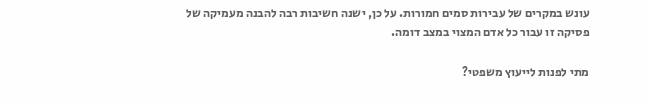עונש במקרים של עבירות סמים חמורות. על כן, ישנה חשיבות רבה להבנה מעמיקה של פסיקה זו עבור כל אדם המצוי במצב דומה.

מתי לפנות לייעוץ משפטי?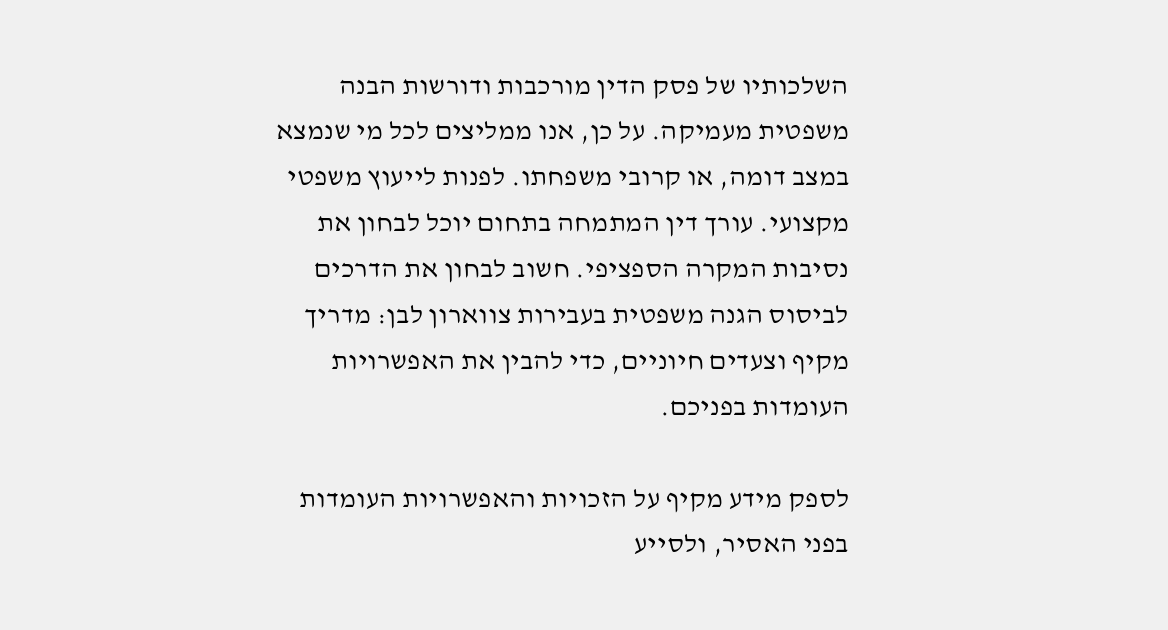השלכותיו של פסק הדין מורכבות ודורשות הבנה משפטית מעמיקה. על כן, אנו ממליצים לכל מי שנמצא במצב דומה, או קרובי משפחתו. לפנות לייעוץ משפטי מקצועי. עורך דין המתמחה בתחום יוכל לבחון את נסיבות המקרה הספציפי. חשוב לבחון את הדרכים לביסוס הגנה משפטית בעבירות צווארון לבן: מדריך מקיף וצעדים חיוניים, כדי להבין את האפשרויות העומדות בפניכם.

לספק מידע מקיף על הזכויות והאפשרויות העומדות בפני האסיר, ולסייע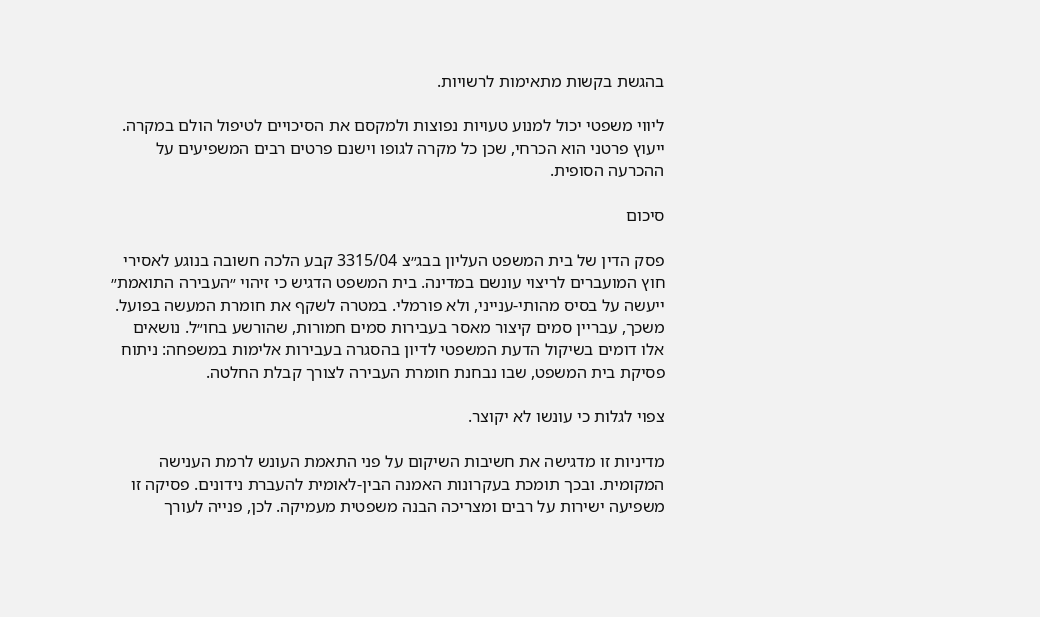בהגשת בקשות מתאימות לרשויות.

ליווי משפטי יכול למנוע טעויות נפוצות ולמקסם את הסיכויים לטיפול הולם במקרה. ייעוץ פרטני הוא הכרחי, שכן כל מקרה לגופו וישנם פרטים רבים המשפיעים על ההכרעה הסופית.

סיכום

פסק הדין של בית המשפט העליון בבג״צ 3315/04 קבע הלכה חשובה בנוגע לאסירי חוץ המועברים לריצוי עונשם במדינה. בית המשפט הדגיש כי זיהוי ״העבירה התואמת״ ייעשה על בסיס מהותי-ענייני, ולא פורמלי. במטרה לשקף את חומרת המעשה בפועל. משכך, עבריין סמים קיצור מאסר בעבירות סמים חמורות, שהורשע בחו״ל. נושאים אלו דומים בשיקול הדעת המשפטי לדיון בהסגרה בעבירות אלימות במשפחה: ניתוח פסיקת בית המשפט, שבו נבחנת חומרת העבירה לצורך קבלת החלטה.

צפוי לגלות כי עונשו לא יקוצר.

מדיניות זו מדגישה את חשיבות השיקום על פני התאמת העונש לרמת הענישה המקומית. ובכך תומכת בעקרונות האמנה הבין-לאומית להעברת נידונים. פסיקה זו משפיעה ישירות על רבים ומצריכה הבנה משפטית מעמיקה. לכן, פנייה לעורך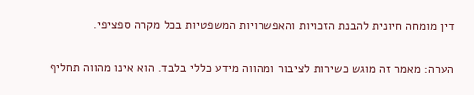דין מומחה חיונית להבנת הזכויות והאפשרויות המשפטיות בכל מקרה ספציפי.

הערה: מאמר זה מוגש כשירות לציבור ומהווה מידע כללי בלבד. הוא אינו מהווה תחליף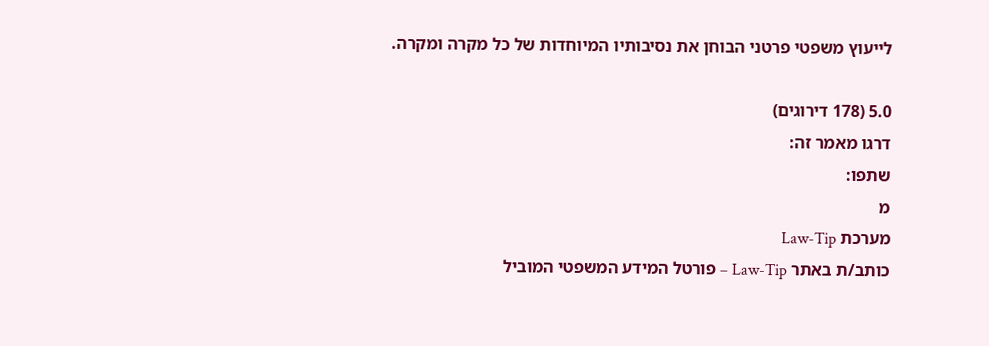לייעוץ משפטי פרטני הבוחן את נסיבותיו המיוחדות של כל מקרה ומקרה.

5.0 (178 דירוגים)
דרגו מאמר זה:
שתפו:
מ
מערכת Law-Tip
כותב/ת באתר Law-Tip – פורטל המידע המשפטי המוביל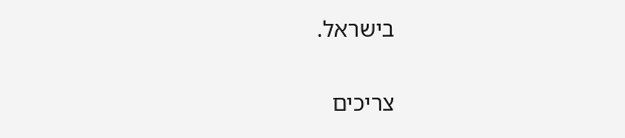בישראל.

צריכים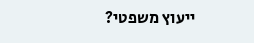ייעוץ משפטי?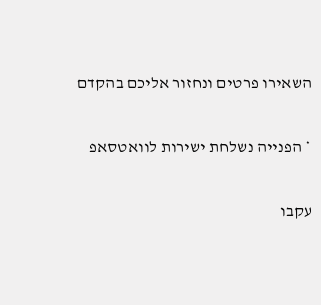השאירו פרטים ונחזור אליכם בהקדם

* הפנייה נשלחת ישירות לוואטסאפ

עקבו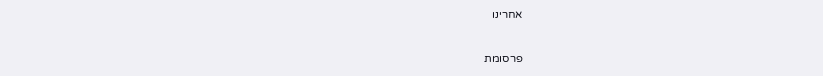אחרינו

פרסומת